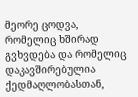მეორე ცოდვა, რომელიც ხშირად გვხვდება და რომელიც დაკავშირებულია ქედმაღლობასთან,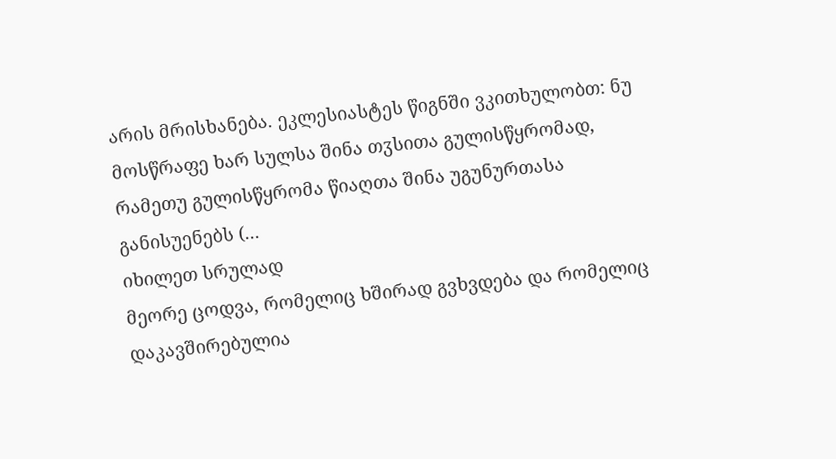არის მრისხანება. ეკლესიასტეს წიგნში ვკითხულობთ: ნუ მოსწრაფე ხარ სულსა შინა თჳსითა გულისწყრომად, რამეთუ გულისწყრომა წიაღთა შინა უგუნურთასა განისუენებს (...
იხილეთ სრულად
მეორე ცოდვა, რომელიც ხშირად გვხვდება და რომელიც დაკავშირებულია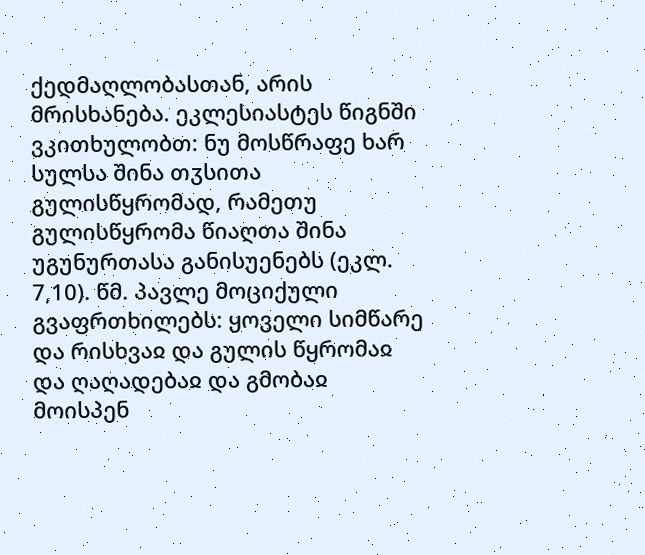ქედმაღლობასთან, არის მრისხანება. ეკლესიასტეს წიგნში ვკითხულობთ: ნუ მოსწრაფე ხარ სულსა შინა თჳსითა გულისწყრომად, რამეთუ გულისწყრომა წიაღთა შინა უგუნურთასა განისუენებს (ეკლ. 7,10). წმ. პავლე მოციქული გვაფრთხილებს: ყოველი სიმწარე და რისხვაჲ და გულის წყრომაჲ და ღაღადებაჲ და გმობაჲ მოისპენ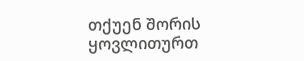თქუენ შორის ყოვლითურთ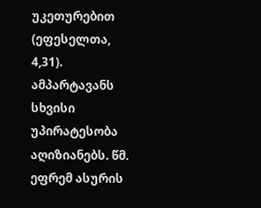უკეთურებით (ეფესელთა, 4,31).
ამპარტავანს სხვისი უპირატესობა აღიზიანებს. წმ. ეფრემ ასურის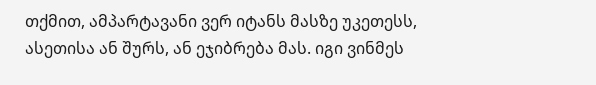თქმით, ამპარტავანი ვერ იტანს მასზე უკეთესს, ასეთისა ან შურს, ან ეჯიბრება მას. იგი ვინმეს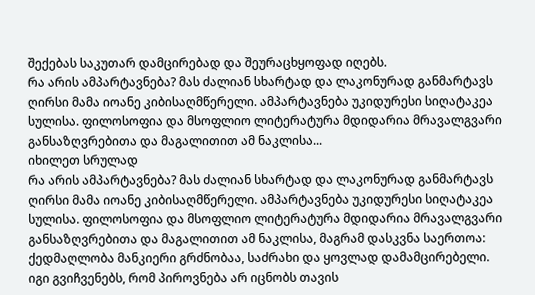შექებას საკუთარ დამცირებად და შეურაცხყოფად იღებს.
რა არის ამპარტავნება? მას ძალიან სხარტად და ლაკონურად განმარტავს ღირსი მამა იოანე კიბისაღმწერელი. ამპარტავნება უკიდურესი სიღატაკეა სულისა. ფილოსოფია და მსოფლიო ლიტერატურა მდიდარია მრავალგვარი განსაზღვრებითა და მაგალითით ამ ნაკლისა...
იხილეთ სრულად
რა არის ამპარტავნება? მას ძალიან სხარტად და ლაკონურად განმარტავს ღირსი მამა იოანე კიბისაღმწერელი. ამპარტავნება უკიდურესი სიღატაკეა სულისა. ფილოსოფია და მსოფლიო ლიტერატურა მდიდარია მრავალგვარი განსაზღვრებითა და მაგალითით ამ ნაკლისა, მაგრამ დასკვნა საერთოა: ქედმაღლობა მანკიერი გრძნობაა, საძრახი და ყოვლად დამამცირებელი. იგი გვიჩვენებს, რომ პიროვნება არ იცნობს თავის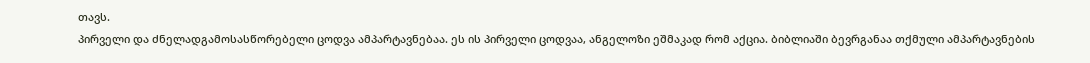თავს.
პირველი და ძნელადგამოსასწორებელი ცოდვა ამპარტავნებაა. ეს ის პირველი ცოდვაა, ანგელოზი ეშმაკად რომ აქცია. ბიბლიაში ბევრგანაა თქმული ამპარტავნების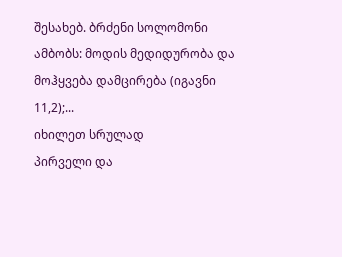შესახებ. ბრძენი სოლომონი ამბობს: მოდის მედიდურობა და მოჰყვება დამცირება (იგავნი 11,2);...
იხილეთ სრულად
პირველი და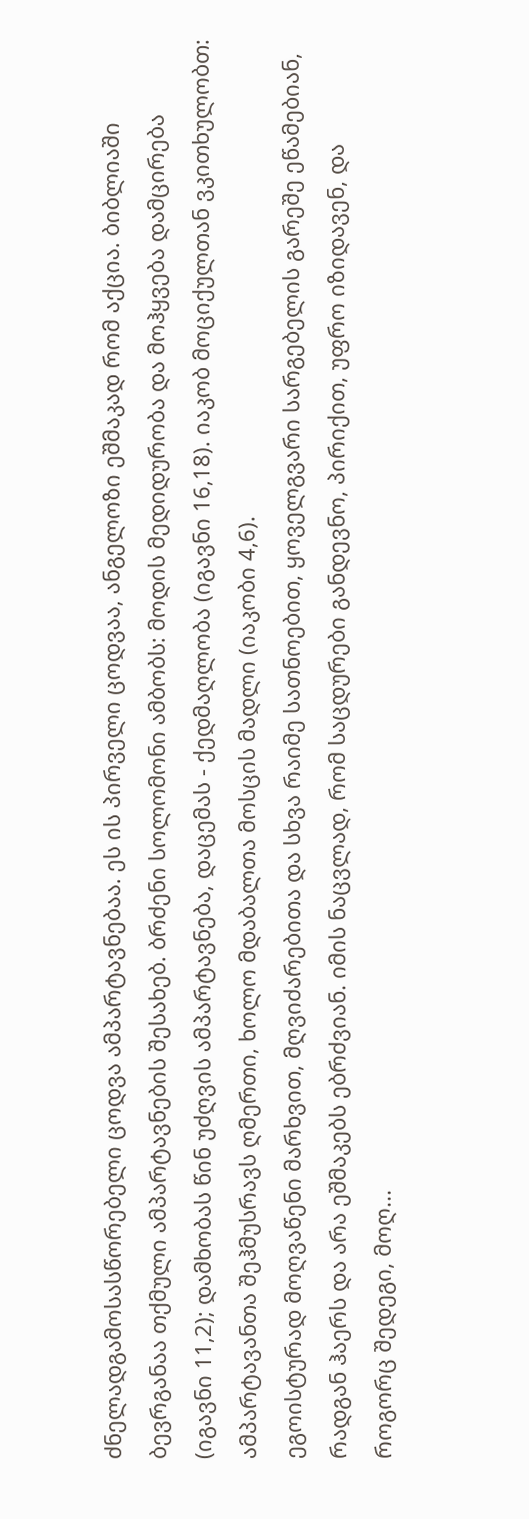ძნელადგამოსასწორებელი ცოდვა ამპარტავნებაა. ეს ის პირველი ცოდვაა, ანგელოზი ეშმაკად რომ აქცია. ბიბლიაში ბევრგანაა თქმული ამპარტავნების შესახებ. ბრძენი სოლომონი ამბობს: მოდის მედიდურობა და მოჰყვება დამცირება (იგავნი 11,2); დამხობას წინ უძღვის ამპარტავნება, დაცემას - ქედმაღლობა (იგავნი 16,18). იაკობ მოციქულთან ვკითხულობთ: ამპარტავანთა შეჰმუსრავს ღმერთი, ხოლო მდაბალთა მოსცის მადლი (იაკობი 4,6).
ეგოისტურად მოღვაწენი მარხვით, მღვიძარებითა და სხვა რაიმე სათნოებით, ყოველგვარი სარგებელის გარეშე ეწამებიან, რადგან ჰაერს და არა ეშმაკებს ებრძვიან. იმის ნაცვლად, რომ საცდურები განდევნო, პირიქით, უფრო იზიდავენ, და როგორც შედეგი, მოღ...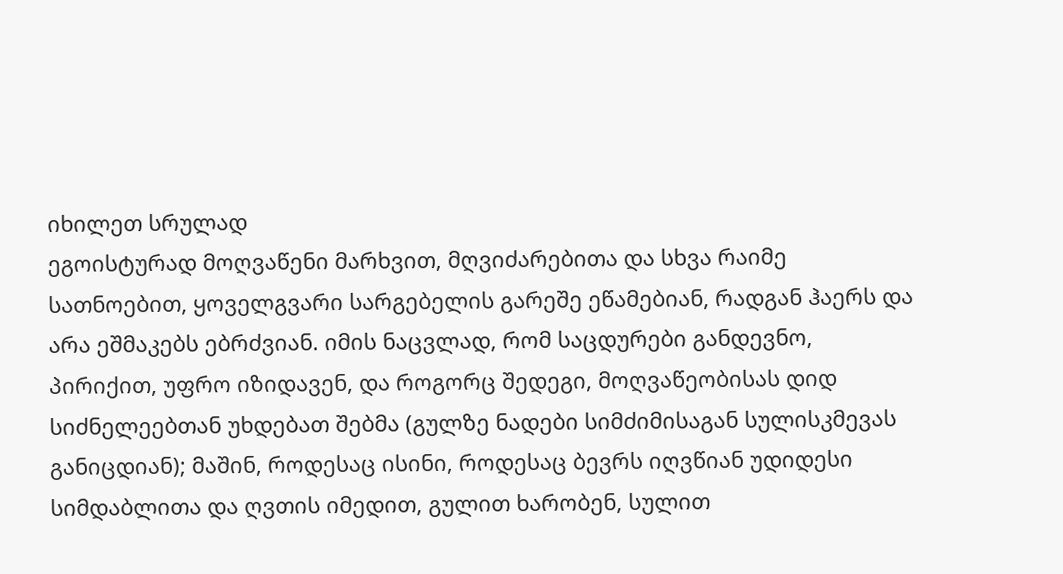იხილეთ სრულად
ეგოისტურად მოღვაწენი მარხვით, მღვიძარებითა და სხვა რაიმე სათნოებით, ყოველგვარი სარგებელის გარეშე ეწამებიან, რადგან ჰაერს და არა ეშმაკებს ებრძვიან. იმის ნაცვლად, რომ საცდურები განდევნო, პირიქით, უფრო იზიდავენ, და როგორც შედეგი, მოღვაწეობისას დიდ სიძნელეებთან უხდებათ შებმა (გულზე ნადები სიმძიმისაგან სულისკმევას განიცდიან); მაშინ, როდესაც ისინი, როდესაც ბევრს იღვწიან უდიდესი სიმდაბლითა და ღვთის იმედით, გულით ხარობენ, სულით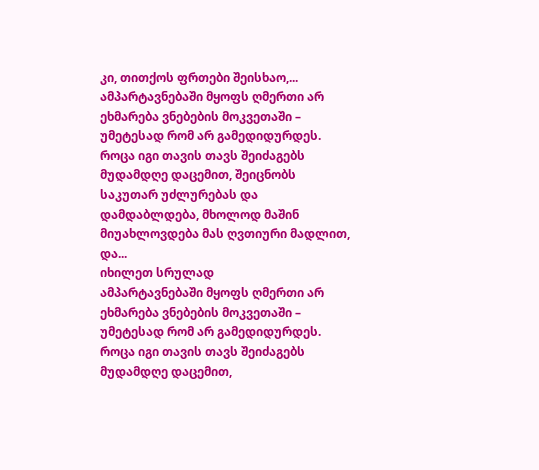კი, თითქოს ფრთები შეისხაო,...
ამპარტავნებაში მყოფს ღმერთი არ ეხმარება ვნებების მოკვეთაში – უმეტესად რომ არ გამედიდურდეს. როცა იგი თავის თავს შეიძაგებს მუდამდღე დაცემით, შეიცნობს საკუთარ უძლურებას და დამდაბლდება, მხოლოდ მაშინ მიუახლოვდება მას ღვთიური მადლით, და...
იხილეთ სრულად
ამპარტავნებაში მყოფს ღმერთი არ ეხმარება ვნებების მოკვეთაში – უმეტესად რომ არ გამედიდურდეს. როცა იგი თავის თავს შეიძაგებს მუდამდღე დაცემით,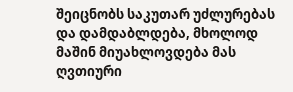შეიცნობს საკუთარ უძლურებას და დამდაბლდება, მხოლოდ მაშინ მიუახლოვდება მას ღვთიური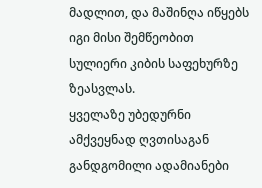მადლით, და მაშინღა იწყებს იგი მისი შემწეობით სულიერი კიბის საფეხურზე ზეასვლას.
ყველაზე უბედურნი ამქვეყნად ღვთისაგან განდგომილი ადამიანები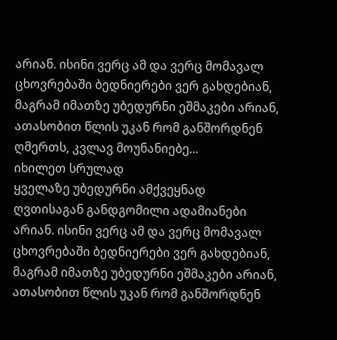არიან. ისინი ვერც ამ და ვერც მომავალ ცხოვრებაში ბედნიერები ვერ გახდებიან, მაგრამ იმათზე უბედურნი ეშმაკები არიან, ათასობით წლის უკან რომ განშორდნენ ღმერთს, კვლავ მოუნანიებე...
იხილეთ სრულად
ყველაზე უბედურნი ამქვეყნად ღვთისაგან განდგომილი ადამიანები არიან. ისინი ვერც ამ და ვერც მომავალ ცხოვრებაში ბედნიერები ვერ გახდებიან, მაგრამ იმათზე უბედურნი ეშმაკები არიან, ათასობით წლის უკან რომ განშორდნენ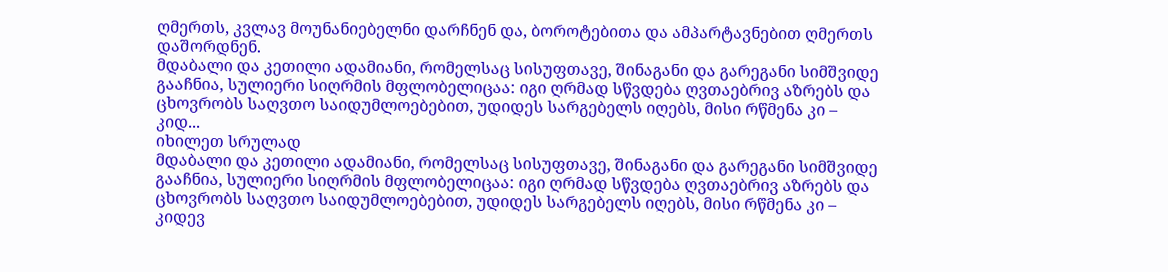ღმერთს, კვლავ მოუნანიებელნი დარჩნენ და, ბოროტებითა და ამპარტავნებით ღმერთს დაშორდნენ.
მდაბალი და კეთილი ადამიანი, რომელსაც სისუფთავე, შინაგანი და გარეგანი სიმშვიდე გააჩნია, სულიერი სიღრმის მფლობელიცაა: იგი ღრმად სწვდება ღვთაებრივ აზრებს და ცხოვრობს საღვთო საიდუმლოებებით, უდიდეს სარგებელს იღებს, მისი რწმენა კი – კიდ...
იხილეთ სრულად
მდაბალი და კეთილი ადამიანი, რომელსაც სისუფთავე, შინაგანი და გარეგანი სიმშვიდე გააჩნია, სულიერი სიღრმის მფლობელიცაა: იგი ღრმად სწვდება ღვთაებრივ აზრებს და ცხოვრობს საღვთო საიდუმლოებებით, უდიდეს სარგებელს იღებს, მისი რწმენა კი – კიდევ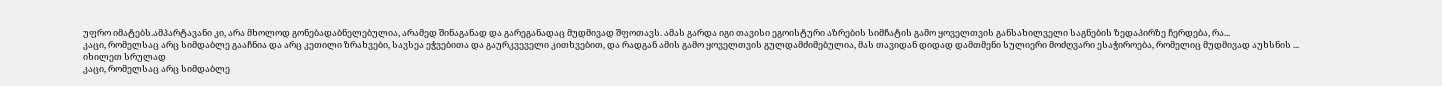უფრო იმატებს.ამპარტავანი კი, არა მხოლოდ გონებადაბნელებულია, არამედ შინაგანად და გარეგანადაც მუდმივად შფოთავს. ამას გარდა იგი თავისი ეგოისტური აზრების სიმჩატის გამო ყოველთვის განსახილველი საგნების ზედაპირზე ჩერდება, რა...
კაცი, რომელსაც არც სიმდაბლე გააჩნია და არც კეთილი ზრახვები, სავსეა ეჭვებითა და გაურკვეველი კითხვებით, და რადგან ამის გამო ყოველთვის გულდამძიმებულია, მას თავიდან დიდად დამთმენი სულიერი მოძღვარი ესაჭიროება, რომელიც მუდმივად აუხსნის ...
იხილეთ სრულად
კაცი, რომელსაც არც სიმდაბლე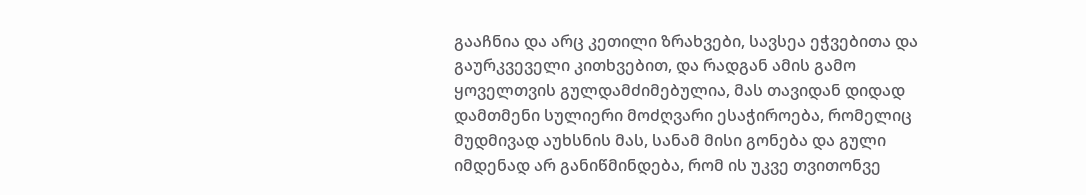გააჩნია და არც კეთილი ზრახვები, სავსეა ეჭვებითა და გაურკვეველი კითხვებით, და რადგან ამის გამო ყოველთვის გულდამძიმებულია, მას თავიდან დიდად დამთმენი სულიერი მოძღვარი ესაჭიროება, რომელიც მუდმივად აუხსნის მას, სანამ მისი გონება და გული იმდენად არ განიწმინდება, რომ ის უკვე თვითონვე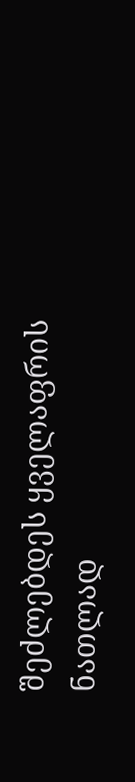შეძლებდეს ყველაფრის ნათლად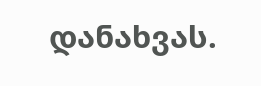დანახვას.